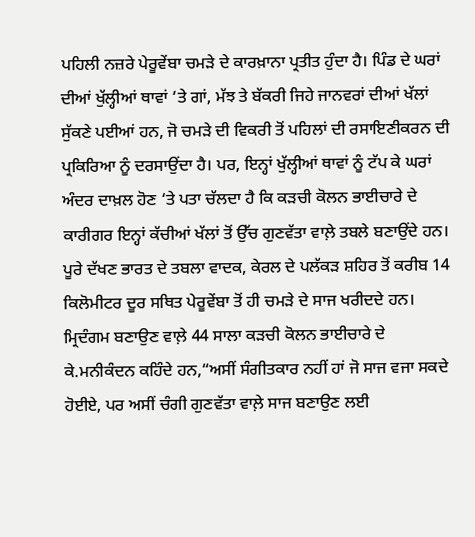ਪਹਿਲੀ ਨਜ਼ਰੇ ਪੇਰੂਵੇਂਬਾ ਚਮੜੇ ਦੇ ਕਾਰਖ਼ਾਨਾ ਪ੍ਰਤੀਤ ਹੁੰਦਾ ਹੈ। ਪਿੰਡ ਦੇ ਘਰਾਂ ਦੀਆਂ ਖੁੱਲ੍ਹੀਆਂ ਥਾਵਾਂ ‘ਤੇ ਗਾਂ, ਮੱਝ ਤੇ ਬੱਕਰੀ ਜਿਹੇ ਜਾਨਵਰਾਂ ਦੀਆਂ ਖੱਲਾਂ ਸੁੱਕਣੇ ਪਈਆਂ ਹਨ, ਜੋ ਚਮੜੇ ਦੀ ਵਿਕਰੀ ਤੋਂ ਪਹਿਲਾਂ ਦੀ ਰਸਾਇਣੀਕਰਨ ਦੀ ਪ੍ਰਕਿਰਿਆ ਨੂੰ ਦਰਸਾਉਂਦਾ ਹੈ। ਪਰ, ਇਨ੍ਹਾਂ ਖੁੱਲ੍ਹੀਆਂ ਥਾਵਾਂ ਨੂੰ ਟੱਪ ਕੇ ਘਰਾਂ ਅੰਦਰ ਦਾਖ਼ਲ ਹੋਣ ‘ਤੇ ਪਤਾ ਚੱਲਦਾ ਹੈ ਕਿ ਕੜਚੀ ਕੋਲਨ ਭਾਈਚਾਰੇ ਦੇ ਕਾਰੀਗਰ ਇਨ੍ਹਾਂ ਕੱਚੀਆਂ ਖੱਲਾਂ ਤੋਂ ਉੱਚ ਗੁਣਵੱਤਾ ਵਾਲ਼ੇ ਤਬਲੇ ਬਣਾਉਂਦੇ ਹਨ।
ਪੂਰੇ ਦੱਖਣ ਭਾਰਤ ਦੇ ਤਬਲਾ ਵਾਦਕ, ਕੇਰਲ ਦੇ ਪਲੱਕੜ ਸ਼ਹਿਰ ਤੋਂ ਕਰੀਬ 14 ਕਿਲੋਮੀਟਰ ਦੂਰ ਸਥਿਤ ਪੇਰੂਵੇਂਬਾ ਤੋਂ ਹੀ ਚਮੜੇ ਦੇ ਸਾਜ ਖਰੀਦਦੇ ਹਨ। ਮ੍ਰਿਦੰਗਮ ਬਣਾਉਣ ਵਾਲ਼ੇ 44 ਸਾਲਾ ਕੜਚੀ ਕੋਲਨ ਭਾਈਚਾਰੇ ਦੇ ਕੇ.ਮਨੀਕੰਦਨ ਕਹਿੰਦੇ ਹਨ,“ਅਸੀਂ ਸੰਗੀਤਕਾਰ ਨਹੀਂ ਹਾਂ ਜੋ ਸਾਜ ਵਜਾ ਸਕਦੇ ਹੋਈਏ, ਪਰ ਅਸੀਂ ਚੰਗੀ ਗੁਣਵੱਤਾ ਵਾਲ਼ੇ ਸਾਜ ਬਣਾਉਣ ਲਈ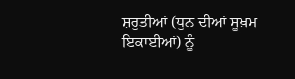ਸ਼ਰੁਤੀਆਂ (ਧੁਨ ਦੀਆਂ ਸੂਖ਼ਮ ਇਕਾਈਆਂ) ਨੂੰ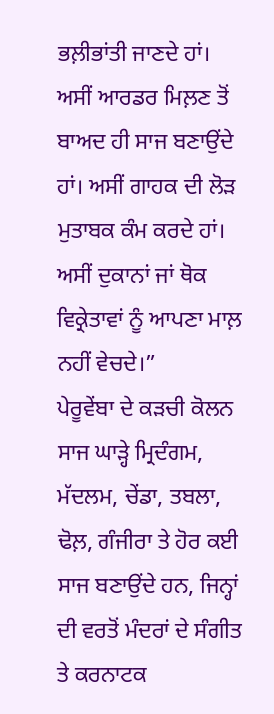ਭਲ਼ੀਭਾਂਤੀ ਜਾਣਦੇ ਹਾਂ। ਅਸੀਂ ਆਰਡਰ ਮਿਲ਼ਣ ਤੋਂ ਬਾਅਦ ਹੀ ਸਾਜ ਬਣਾਉਂਦੇ ਹਾਂ। ਅਸੀਂ ਗਾਹਕ ਦੀ ਲੋੜ ਮੁਤਾਬਕ ਕੰਮ ਕਰਦੇ ਹਾਂ। ਅਸੀਂ ਦੁਕਾਨਾਂ ਜਾਂ ਥੋਕ ਵਿਕ੍ਰੇਤਾਵਾਂ ਨੂੰ ਆਪਣਾ ਮਾਲ਼ ਨਹੀਂ ਵੇਚਦੇ।”
ਪੇਰੂਵੇਂਬਾ ਦੇ ਕੜਚੀ ਕੋਲਨ ਸਾਜ ਘਾੜ੍ਹੇ ਮ੍ਰਿਦੰਗਮ, ਮੱਦਲਮ, ਚੇਂਡਾ, ਤਬਲਾ, ਢੋਲ਼, ਗੰਜੀਰਾ ਤੇ ਹੋਰ ਕਈ ਸਾਜ ਬਣਾਉਂਦੇ ਹਨ, ਜਿਨ੍ਹਾਂ ਦੀ ਵਰਤੋਂ ਮੰਦਰਾਂ ਦੇ ਸੰਗੀਤ ਤੇ ਕਰਨਾਟਕ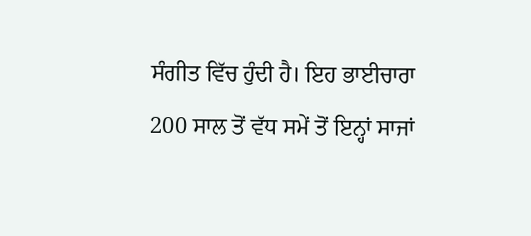ਸੰਗੀਤ ਵਿੱਚ ਹੁੰਦੀ ਹੈ। ਇਹ ਭਾਈਚਾਰਾ 200 ਸਾਲ ਤੋਂ ਵੱਧ ਸਮੇਂ ਤੋਂ ਇਨ੍ਹਾਂ ਸਾਜਾਂ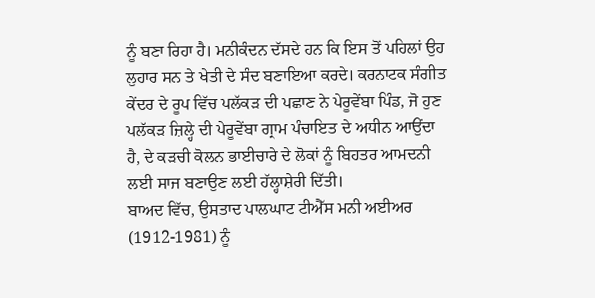ਨੂੰ ਬਣਾ ਰਿਹਾ ਹੈ। ਮਨੀਕੰਦਨ ਦੱਸਦੇ ਹਨ ਕਿ ਇਸ ਤੋਂ ਪਹਿਲਾਂ ਉਹ ਲੁਹਾਰ ਸਨ ਤੇ ਖੇਤੀ ਦੇ ਸੰਦ ਬਣਾਇਆ ਕਰਦੇ। ਕਰਨਾਟਕ ਸੰਗੀਤ ਕੇਂਦਰ ਦੇ ਰੂਪ ਵਿੱਚ ਪਲੱਕੜ ਦੀ ਪਛਾਣ ਨੇ ਪੇਰੂਵੇਂਬਾ ਪਿੰਡ, ਜੋ ਹੁਣ ਪਲੱਕੜ ਜ਼ਿਲ੍ਹੇ ਦੀ ਪੇਰੂਵੇਂਬਾ ਗ੍ਰਾਮ ਪੰਚਾਇਤ ਦੇ ਅਧੀਨ ਆਉਂਦਾ ਹੈ, ਦੇ ਕੜਚੀ ਕੋਲਨ ਭਾਈਚਾਰੇ ਦੇ ਲੋਕਾਂ ਨੂੰ ਬਿਹਤਰ ਆਮਦਨੀ ਲਈ ਸਾਜ ਬਣਾਉਣ ਲਈ ਹੱਲ੍ਹਾਸ਼ੇਰੀ ਦਿੱਤੀ।
ਬਾਅਦ ਵਿੱਚ, ਉਸਤਾਦ ਪਾਲਘਾਟ ਟੀਐੱਸ ਮਨੀ ਅਈਅਰ (1912-1981) ਨੂੰ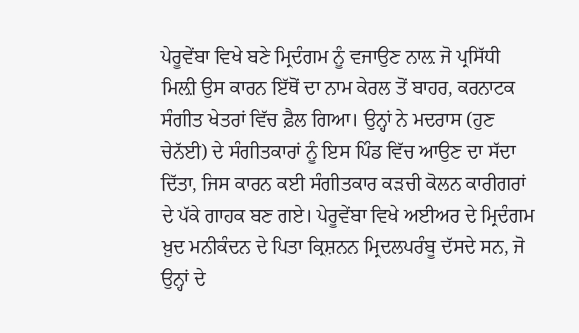ਪੇਰੂਵੇਂਬਾ ਵਿਖੇ ਬਣੇ ਮ੍ਰਿਦੰਗਮ ਨੂੰ ਵਜਾਉਣ ਨਾਲ਼ ਜੋ ਪ੍ਰਸਿੱਧੀ ਮਿਲ਼ੀ ਉਸ ਕਾਰਨ ਇੱਥੋਂ ਦਾ ਨਾਮ ਕੇਰਲ ਤੋਂ ਬਾਹਰ, ਕਰਨਾਟਕ ਸੰਗੀਤ ਖੇਤਰਾਂ ਵਿੱਚ ਫ਼ੈਲ ਗਿਆ। ਉਨ੍ਹਾਂ ਨੇ ਮਦਰਾਸ (ਹੁਣ ਚੇਨੱਈ) ਦੇ ਸੰਗੀਤਕਾਰਾਂ ਨੂੰ ਇਸ ਪਿੰਡ ਵਿੱਚ ਆਉਣ ਦਾ ਸੱਦਾ ਦਿੱਤਾ, ਜਿਸ ਕਾਰਨ ਕਈ ਸੰਗੀਤਕਾਰ ਕੜਚੀ ਕੋਲਨ ਕਾਰੀਗਰਾਂ ਦੇ ਪੱਕੇ ਗਾਹਕ ਬਣ ਗਏ। ਪੇਰੂਵੇਂਬਾ ਵਿਖੇ ਅਈਅਰ ਦੇ ਮ੍ਰਿਦੰਗਮ ਖ਼ੁਦ ਮਨੀਕੰਦਨ ਦੇ ਪਿਤਾ ਕ੍ਰਿਸ਼ਨਨ ਮ੍ਰਿਦਲਪਰੰਬੂ ਦੱਸਦੇ ਸਨ, ਜੋ ਉਨ੍ਹਾਂ ਦੇ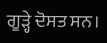ਗੂੜ੍ਹੇ ਦੋਸਤ ਸਨ।